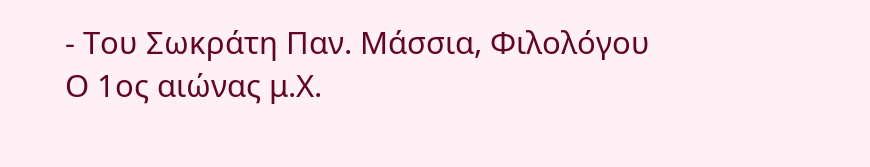- Του Σωκράτη Παν. Μάσσια, Φιλολόγου
Ο 1ος αιώνας μ.Χ.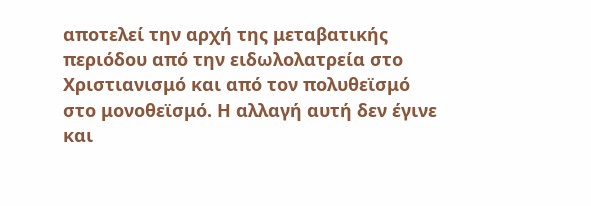αποτελεί την αρχή της μεταβατικής περιόδου από την ειδωλολατρεία στο Χριστιανισμό και από τον πολυθεϊσμό στο μονοθεϊσμό. Η αλλαγή αυτή δεν έγινε και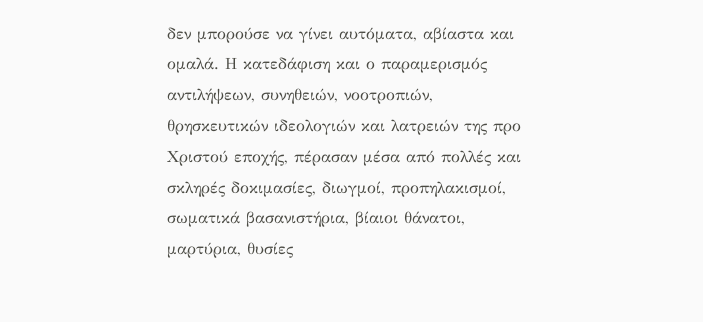δεν μπορούσε να γίνει αυτόματα, αβίαστα και ομαλά. Η κατεδάφιση και ο παραμερισμός αντιλήψεων, συνηθειών, νοοτροπιών, θρησκευτικών ιδεολογιών και λατρειών της προ Χριστού εποχής, πέρασαν μέσα από πολλές και σκληρές δοκιμασίες, διωγμοί, προπηλακισμοί, σωματικά βασανιστήρια, βίαιοι θάνατοι, μαρτύρια, θυσίες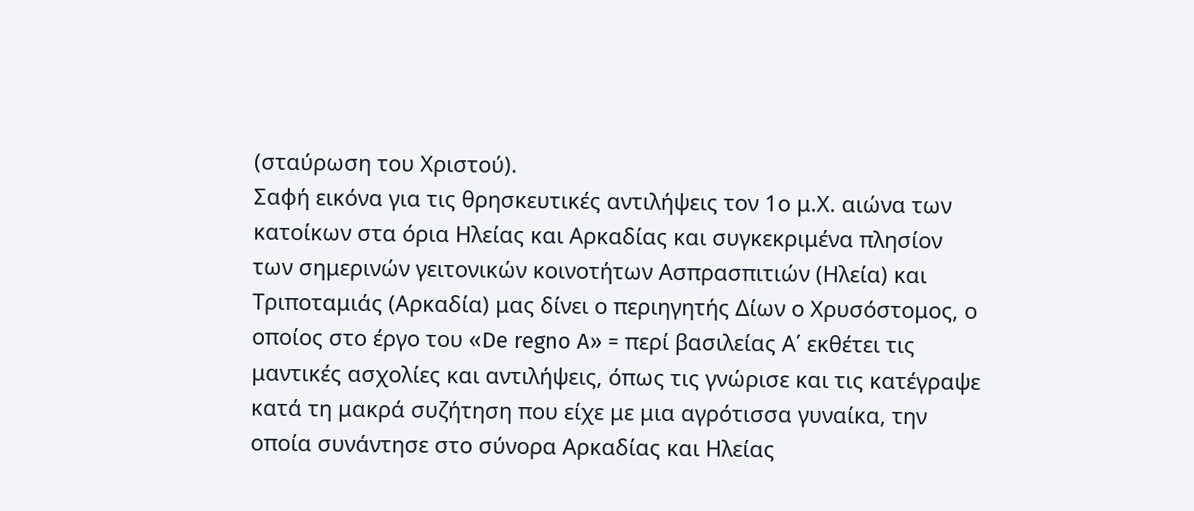(σταύρωση του Χριστού).
Σαφή εικόνα για τις θρησκευτικές αντιλήψεις τον 1ο μ.Χ. αιώνα των κατοίκων στα όρια Ηλείας και Αρκαδίας και συγκεκριμένα πλησίον των σημερινών γειτονικών κοινοτήτων Ασπρασπιτιών (Ηλεία) και Τριποταμιάς (Αρκαδία) μας δίνει ο περιηγητής Δίων ο Χρυσόστομος, ο οποίος στο έργο του «De regno A» = περί βασιλείας Α΄ εκθέτει τις μαντικές ασχολίες και αντιλήψεις, όπως τις γνώρισε και τις κατέγραψε κατά τη μακρά συζήτηση που είχε με μια αγρότισσα γυναίκα, την οποία συνάντησε στο σύνορα Αρκαδίας και Ηλείας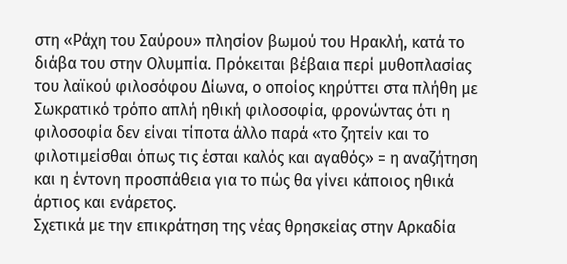στη «Ράχη του Σαύρου» πλησίον βωμού του Ηρακλή, κατά το διάβα του στην Ολυμπία. Πρόκειται βέβαια περί μυθοπλασίας του λαϊκού φιλοσόφου Δίωνα, ο οποίος κηρύττει στα πλήθη με Σωκρατικό τρόπο απλή ηθική φιλοσοφία, φρονώντας ότι η φιλοσοφία δεν είναι τίποτα άλλο παρά «το ζητείν και το φιλοτιμείσθαι όπως τις έσται καλός και αγαθός» = η αναζήτηση και η έντονη προσπάθεια για το πώς θα γίνει κάποιος ηθικά άρτιος και ενάρετος.
Σχετικά με την επικράτηση της νέας θρησκείας στην Αρκαδία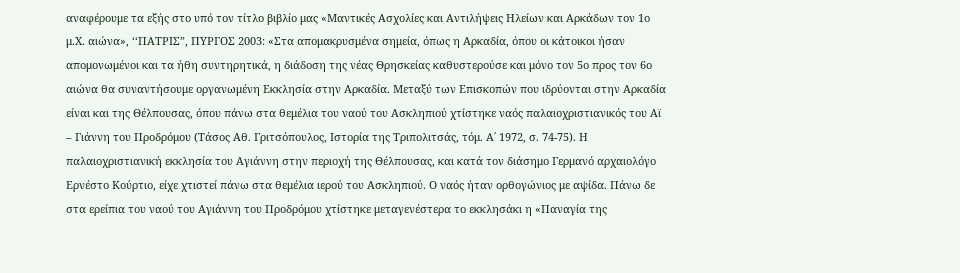αναφέρουμε τα εξής στο υπό τον τίτλο βιβλίο μας «Μαντικές Ασχολίες και Αντιλήψεις Ηλείων και Αρκάδων τον 1ο μ.Χ. αιώνα», ‘‘ΠΑΤΡΙΣ”, ΠΥΡΓΟΣ 2003: «Στα απομακρυσμένα σημεία, όπως η Αρκαδία, όπου οι κάτοικοι ήσαν απομονωμένοι και τα ήθη συντηρητικά, η διάδοση της νέας Θρησκείας καθυστερούσε και μόνο τον 5ο προς τον 6ο αιώνα θα συναντήσουμε οργανωμένη Εκκλησία στην Αρκαδία. Μεταξύ των Επισκοπών που ιδρύονται στην Αρκαδία είναι και της Θέλπουσας, όπου πάνω στα θεμέλια του ναού του Ασκληπιού χτίστηκε ναός παλαιοχριστιανικός του Αϊ – Γιάννη του Προδρόμου (Τάσος Αθ. Γριτσόπουλος, Ιστορία της Τριπολιτσάς, τόμ. Α΄ 1972, σ. 74-75). Η παλαιοχριστιανική εκκλησία του Αγιάννη στην περιοχή της Θέλπουσας, και κατά τον διάσημο Γερμανό αρχαιολόγο Ερνέστο Κούρτιο, είχε χτιστεί πάνω στα θεμέλια ιερού του Ασκληπιού. Ο ναός ήταν ορθογώνιος με αψίδα. Πάνω δε στα ερείπια του ναού του Αγιάννη του Προδρόμου χτίστηκε μεταγενέστερα το εκκλησάκι η «Παναγία της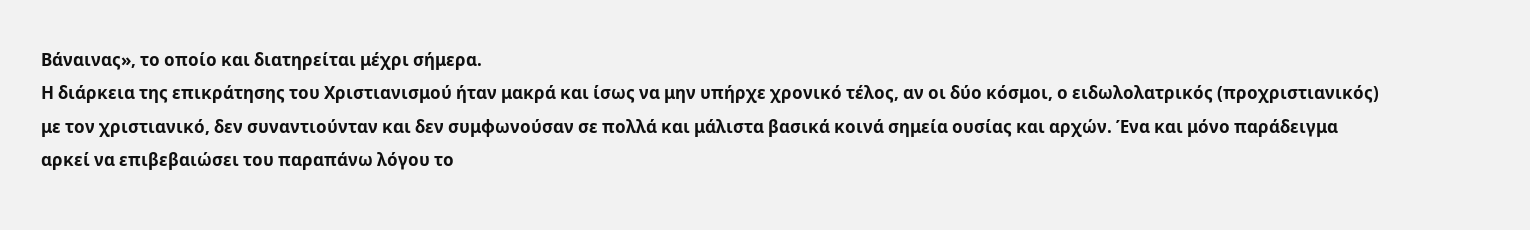Βάναινας», το οποίο και διατηρείται μέχρι σήμερα.
Η διάρκεια της επικράτησης του Χριστιανισμού ήταν μακρά και ίσως να μην υπήρχε χρονικό τέλος, αν οι δύο κόσμοι, ο ειδωλολατρικός (προχριστιανικός) με τον χριστιανικό, δεν συναντιούνταν και δεν συμφωνούσαν σε πολλά και μάλιστα βασικά κοινά σημεία ουσίας και αρχών. Ένα και μόνο παράδειγμα αρκεί να επιβεβαιώσει του παραπάνω λόγου το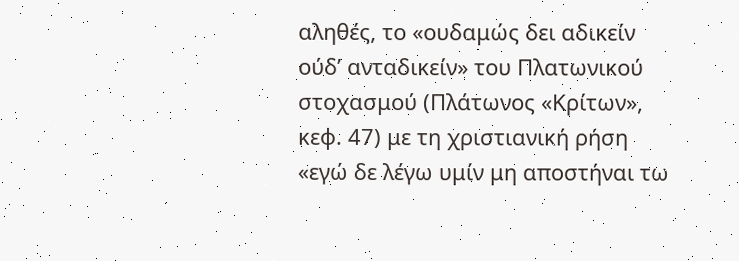αληθές, το «ουδαμώς δει αδικείν ούδ’ ανταδικείν» του Πλατωνικού στοχασμού (Πλάτωνος «Κρίτων», κεφ. 47) με τη χριστιανική ρήση «εγώ δε λέγω υμίν μη αποστήναι τω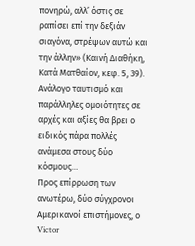πονηρώ, αλλ’ όστις σε ραπίσει επί την δεξιάν σιαγόνα, στρέψων αυτώ και την άλλην» (Καινή Διαθήκη, Κατά Ματθαίον, κεφ. 5, 39). Ανάλογο ταυτισμό και παράλληλες ομοιότητες σε αρχές και αξίες θα βρει ο ειδικός πάρα πολλές ανάμεσα στους δύο κόσμους…
Προς επίρρωση των ανωτέρω, δύο σύγχρονοι Αμερικανοί επιστήμονες, ο Victor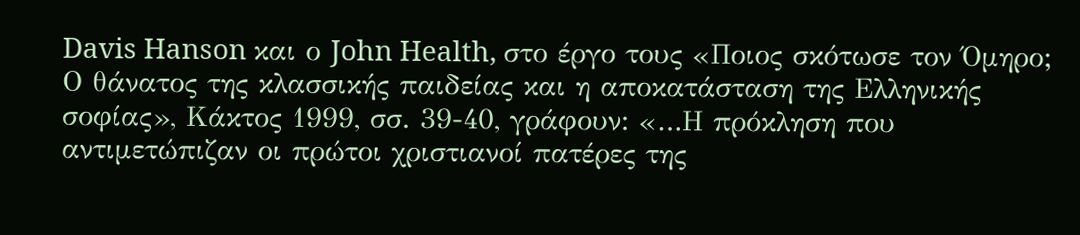Davis Hanson και ο John Health, στο έργο τους «Ποιος σκότωσε τον Όμηρο; Ο θάνατος της κλασσικής παιδείας και η αποκατάσταση της Ελληνικής σοφίας», Κάκτος 1999, σσ. 39-40, γράφουν: «…Η πρόκληση που αντιμετώπιζαν οι πρώτοι χριστιανοί πατέρες της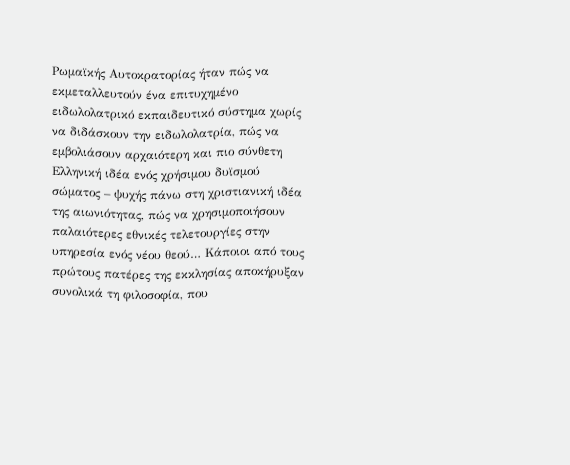Ρωμαϊκής Αυτοκρατορίας ήταν πώς να εκμεταλλευτούν ένα επιτυχημένο ειδωλολατρικό εκπαιδευτικό σύστημα χωρίς να διδάσκουν την ειδωλολατρία, πώς να εμβολιάσουν αρχαιότερη και πιο σύνθετη Ελληνική ιδέα ενός χρήσιμου δυϊσμού σώματος – ψυχής πάνω στη χριστιανική ιδέα της αιωνιότητας, πώς να χρησιμοποιήσουν παλαιότερες εθνικές τελετουργίες στην υπηρεσία ενός νέου θεού… Κάποιοι από τους πρώτους πατέρες της εκκλησίας αποκήρυξαν συνολικά τη φιλοσοφία, που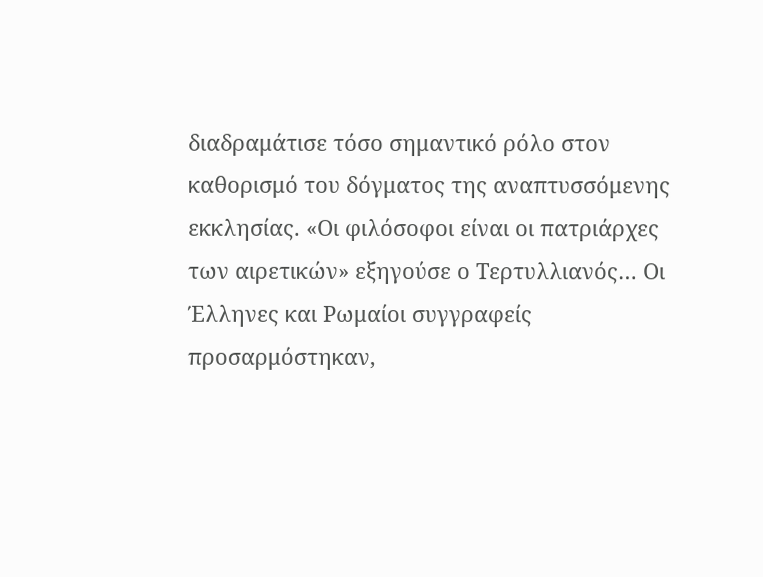διαδραμάτισε τόσο σημαντικό ρόλο στον καθορισμό του δόγματος της αναπτυσσόμενης εκκλησίας. «Οι φιλόσοφοι είναι οι πατριάρχες των αιρετικών» εξηγούσε ο Τερτυλλιανός… Οι Έλληνες και Ρωμαίοι συγγραφείς προσαρμόστηκαν,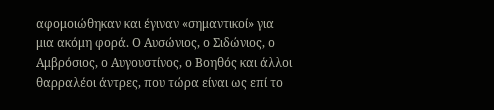αφομοιώθηκαν και έγιναν «σημαντικοί» για μια ακόμη φορά. Ο Αυσώνιος, ο Σιδώνιος, ο Αμβρόσιος, ο Αυγουστίνος, ο Βοηθός και άλλοι θαρραλέοι άντρες, που τώρα είναι ως επί το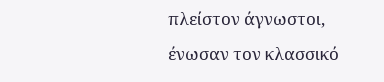πλείστον άγνωστοι, ένωσαν τον κλασσικό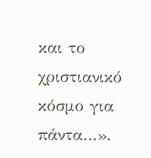και το χριστιανικό κόσμο για πάντα…».